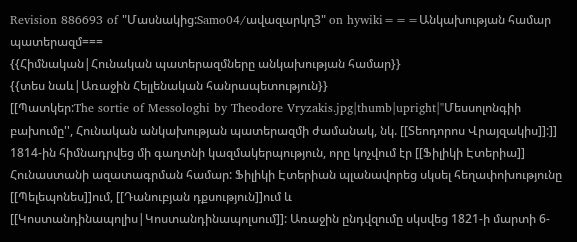Revision 886693 of "Մասնակից:Samo04/ավազարկղ3" on hywiki===Անկախության համար պատերազմ===
{{Հիմնական|Հունական պատերազմները անկախության համար}}
{{տես նաև|Առաջին Հելլենական հանրապետություն}}
[[Պատկեր:The sortie of Messologhi by Theodore Vryzakis.jpg|thumb|upright|''Մեսսոլոնգիի բախումը'', Հունական անկախության պատերազմի ժամանակ, նկ. [[Տեոդորոս Վրայզակիս]]:]]
1814-ին հիմնադրվեց մի գաղտնի կազմակերպություն, որը կոչվում էր [[Ֆիլիկի Էտերիա]] Հունաստանի ազատագրման համար: Ֆիլիկի Էտերիան պլանավորեց սկսել հեղափոխությունը [[Պելեպոնես]]ում, [[Դանուբյան դքսություն]]ում և [[Կոստանդինապոլիս|Կոստանդինապոլսում]]: Առաջին ընդվզումը սկսվեց 1821-ի մարտի 6-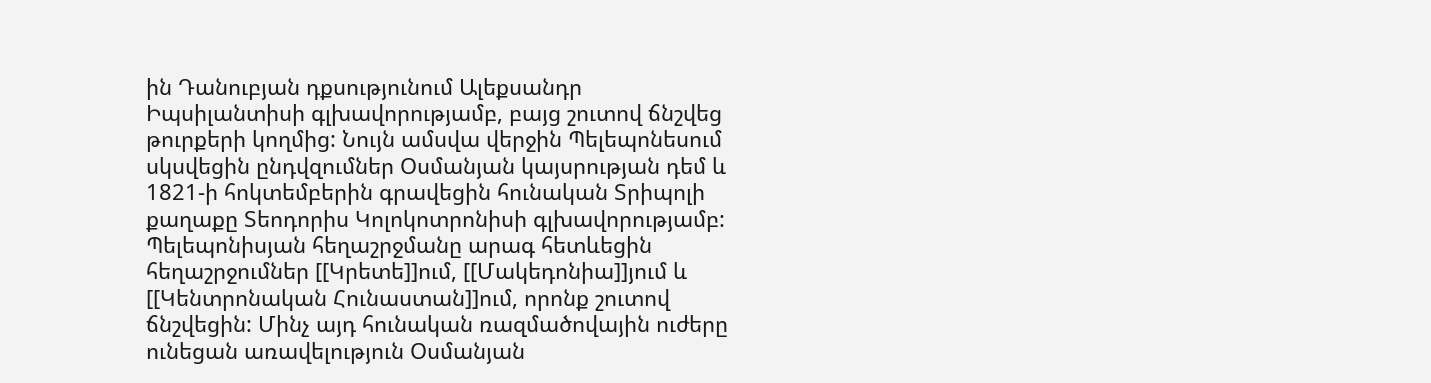ին Դանուբյան դքսությունում Ալեքսանդր Իպսիլանտիսի գլխավորությամբ, բայց շուտով ճնշվեց թուրքերի կողմից: Նույն ամսվա վերջին Պելեպոնեսում սկսվեցին ընդվզումներ Օսմանյան կայսրության դեմ և 1821-ի հոկտեմբերին գրավեցին հունական Տրիպոլի քաղաքը Տեոդորիս Կոլոկոտրոնիսի գլխավորությամբ: Պելեպոնիսյան հեղաշրջմանը արագ հետևեցին հեղաշրջումներ [[Կրետե]]ում, [[Մակեդոնիա]]յում և [[Կենտրոնական Հունաստան]]ում, որոնք շուտով ճնշվեցին: Մինչ այդ հունական ռազմածովային ուժերը ունեցան առավելություն Օսմանյան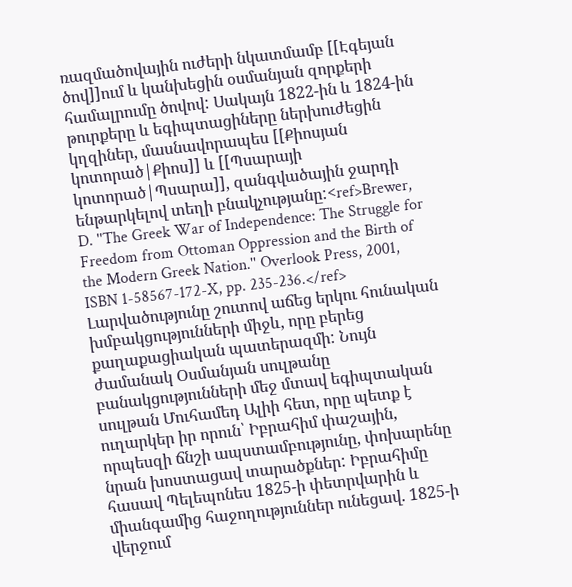ռազմածովային ուժերի նկատմամբ [[Էգեյան ծով]]ում և կանխեցին օսմանյան զորքերի համալրումը ծովով: Սակայն 1822-ին և 1824-ին թուրքերը և եգիպտացիները ներխուժեցին կղզիներ, մասնավորապես [[Քիոսյան կոտորած|Քիոս]] և [[Պսարայի կոտորած|Պսարա]], զանգվածային ջարդի ենթարկելով տեղի բնակչությանը:<ref>Brewer, D. ''The Greek War of Independence: The Struggle for Freedom from Ottoman Oppression and the Birth of the Modern Greek Nation.'' Overlook Press, 2001, ISBN 1-58567-172-X, pp. 235-236.</ref>
Լարվածությունը շուտով աճեց երկու հունական խմբակցությունների միջև, որը բերեց քաղաքացիական պատերազմի: Նույն ժամանակ Օսմանյան սուլթանը բանակցությունների մեջ մտավ եգիպտական սուլթան Մուհամեդ Ալիի հետ, որը պետք է ուղարկեր իր որուն՝ Իբրահիմ փաշային, որպեսզի ճնշի ապստամբությունը, փոխարենը նրան խոստացավ տարածքներ: Իբրահիմը հասավ Պելեպոնես 1825-ի փետրվարին և միանգամից հաջողություններ ունեցավ. 1825-ի վերջում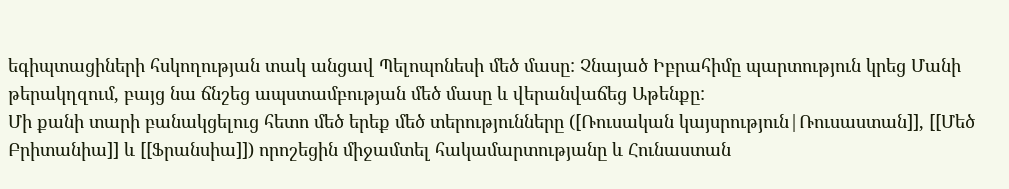եգիպտացիների հսկողության տակ անցավ Պելոպոնեսի մեծ մասը: Չնայած Իբրահիմը պարտություն կրեց Մանի թերակղզում, բայց նա ճնշեց ապստամբության մեծ մասը և վերանվաճեց Աթենքը:
Մի քանի տարի բանակցելուց հետո մեծ երեք մեծ տերությունները ([Ռուսական կայսրություն|Ռուսաստան]], [[Մեծ Բրիտանիա]] և [[Ֆրանսիա]]) որոշեցին միջամտել հակամարտությանը և Հունաստան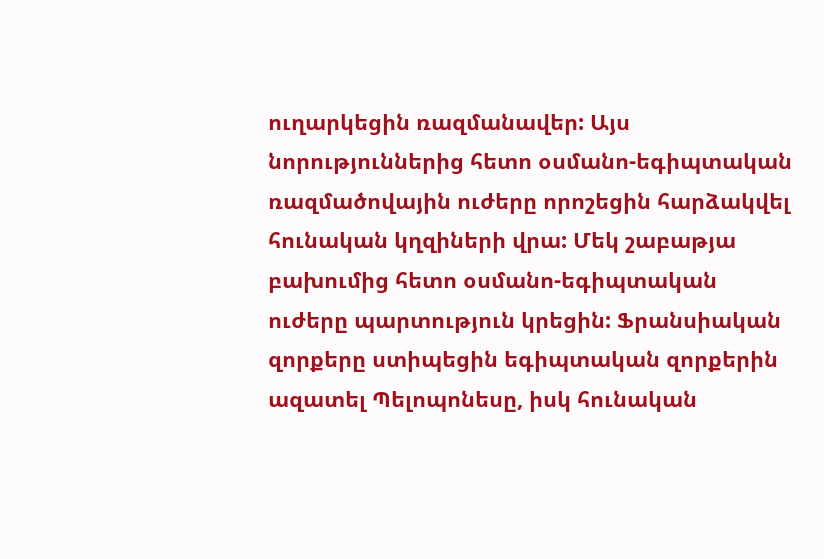ուղարկեցին ռազմանավեր: Այս նորություններից հետո օսմանո-եգիպտական ռազմածովային ուժերը որոշեցին հարձակվել հունական կղզիների վրա: Մեկ շաբաթյա բախումից հետո օսմանո-եգիպտական ուժերը պարտություն կրեցին: Ֆրանսիական զորքերը ստիպեցին եգիպտական զորքերին ազատել Պելոպոնեսը, իսկ հունական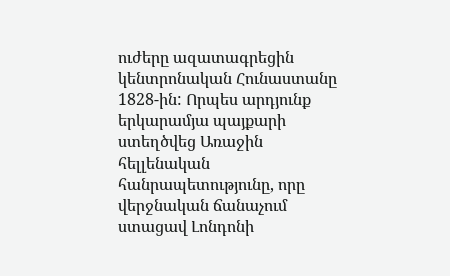ուժերը ազատագրեցին կենտրոնական Հունաստանը 1828-ին: Որպես արդյունք երկարամյա պայքարի ստեղծվեց Առաջին հելլենական հանրապետությունը, որը վերջնական ճանաչում ստացավ Լոնդոնի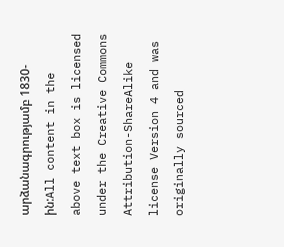արձանագրությամբ 1830-ին:All content in the above text box is licensed under the Creative Commons Attribution-ShareAlike license Version 4 and was originally sourced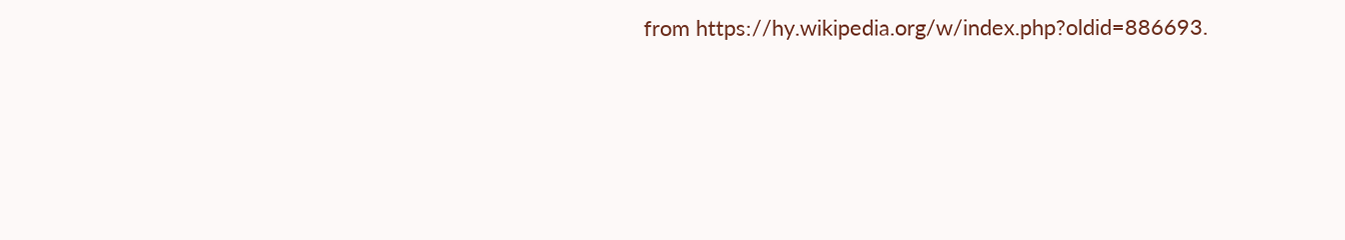from https://hy.wikipedia.org/w/index.php?oldid=886693.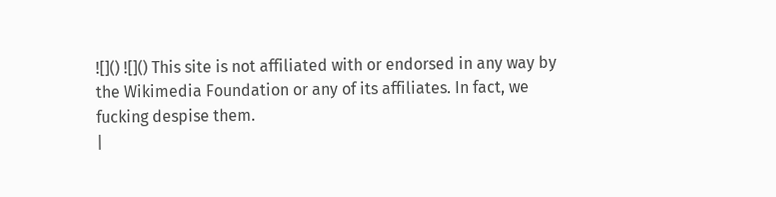![]() ![]() This site is not affiliated with or endorsed in any way by the Wikimedia Foundation or any of its affiliates. In fact, we fucking despise them.
|